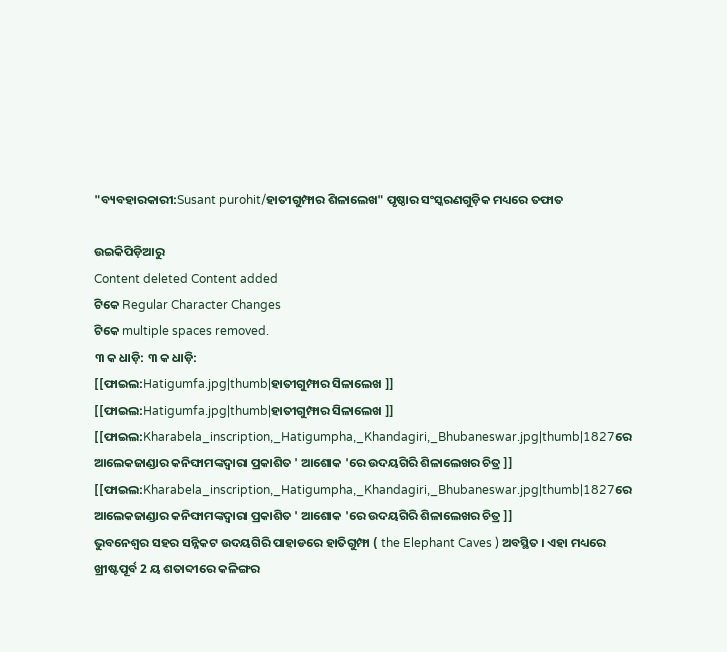"ବ୍ୟବହାରକାରୀ:Susant purohit/ହାତୀଗୁମ୍ଫାର ଶିଳାଲେଖ" ପୃଷ୍ଠାର ସଂସ୍କରଣ‌ଗୁଡ଼ିକ ମଧ୍ୟରେ ତଫାତ

ଉଇକିପିଡ଼ିଆ‌ରୁ
Content deleted Content added
ଟିକେ Regular Character Changes
ଟିକେ multiple spaces removed.
୩ କ ଧାଡ଼ି: ୩ କ ଧାଡ଼ି:
[[ଫାଇଲ:Hatigumfa.jpg|thumb|ହାତୀଗୁମ୍ଫାର ସିଳାଲେଖ ]]
[[ଫାଇଲ:Hatigumfa.jpg|thumb|ହାତୀଗୁମ୍ଫାର ସିଳାଲେଖ ]]
[[ଫାଇଲ:Kharabela_inscription,_Hatigumpha,_Khandagiri,_Bhubaneswar.jpg|thumb|1827ରେ ଆଲେକଜାଣ୍ଡାର କନିଙ୍ଘାମଙ୍କଦ୍ଵାରା ପ୍ରକାଶିତ ' ଆଶୋକ 'ରେ ଉଦୟଗିରି ଶିଳାଲେଖର ଚିତ୍ର ]]
[[ଫାଇଲ:Kharabela_inscription,_Hatigumpha,_Khandagiri,_Bhubaneswar.jpg|thumb|1827ରେ ଆଲେକଜାଣ୍ଡାର କନିଙ୍ଘାମଙ୍କଦ୍ଵାରା ପ୍ରକାଶିତ ' ଆଶୋକ 'ରେ ଉଦୟଗିରି ଶିଳାଲେଖର ଚିତ୍ର ]]
ଭୁବନେଶ୍ବର ସହର ସନ୍ନିକଟ ଉଦୟଗିରି ପାହାଡରେ ହାତିଗୁମ୍ଫା ( the Elephant Caves ) ଅବସ୍ଥିତ । ଏହା ମଧ୍ୟରେ ଖ୍ରୀଷ୍ଟପୂର୍ବ 2 ୟ ଶତାବ୍ଦୀରେ କଳିଙ୍ଗର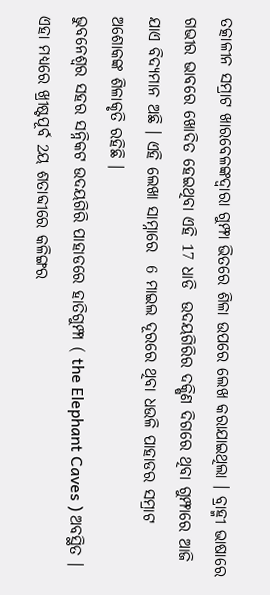ତତ୍କାଳୀନ ସମ୍ରାଟ ଖାରବେଳଙ୍କଦ୍ଵାରା ଗୁମ୍ଫା ଭିତରେ ଶିଳା ଉପରେ ଲେଖ କରାଯାଇଥିଲା । ବ୍ରାହ୍ମୀ ଭାଷାରେ ଗଭୀର ଭାବରେ ଖୋଦିତ ହେଇଥିବା ଏହି 17 ଧାଡି  ଉଦୟଗିରିର ଦକ୍ଷିଣ ଦିଗରେ ଥିବା ଗୁମ୍ଫାରେ ଆଜି ଯାଏ ବିଦ୍ୟମାନ ଅଛି । ଏହି ଲେଖା ସାମ୍ନାରେ  6 ମାଇଲ ଦୂରରେ ଥିବା ଧଉଳି ପାହାଡର ସମ୍ରାଟ ଅଶୋକଙ୍କ ଶିଳାକୃତି ରହିଛି ।
ଭୁବନେଶ୍ବର ସହର ସନ୍ନିକଟ ଉଦୟଗିରି ପାହାଡରେ ହାତିଗୁମ୍ଫା ( the Elephant Caves ) ଅବସ୍ଥିତ । ଏହା ମଧ୍ୟରେ ଖ୍ରୀଷ୍ଟପୂର୍ବ 2ୟ ଶତାବ୍ଦୀରେ କଳିଙ୍ଗର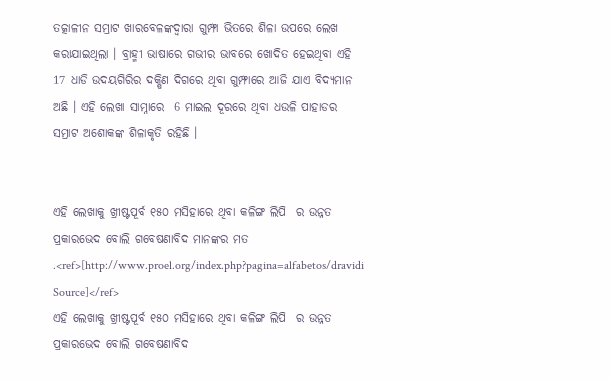ତତ୍କାଳୀନ ସମ୍ରାଟ ଖାରବେଳଙ୍କଦ୍ଵାରା ଗୁମ୍ଫା ଭିତରେ ଶିଳା ଉପରେ ଲେଖ କରାଯାଇଥିଲା । ବ୍ରାହ୍ମୀ ଭାଷାରେ ଗଭୀର ଭାବରେ ଖୋଦିତ ହେଇଥିବା ଏହି 17 ଧାଡି ଉଦୟଗିରିର ଦକ୍ଷିଣ ଦିଗରେ ଥିବା ଗୁମ୍ଫାରେ ଆଜି ଯାଏ ବିଦ୍ୟମାନ ଅଛି । ଏହି ଲେଖା ସାମ୍ନାରେ  6 ମାଇଲ ଦୂରରେ ଥିବା ଧଉଳି ପାହାଡର ସମ୍ରାଟ ଅଶୋକଙ୍କ ଶିଳାକୃତି ରହିଛି ।


ଏହି ଲେଖାକୁ ଖ୍ରୀଷ୍ଟପୂର୍ବ ୧୫୦ ମସିହାରେ ଥିବା କଳିଙ୍ଗ ଲିପି  ର ଉନ୍ନତ ପ୍ରକାରଭେଦ ବୋଲି ଗବେଷଣାବିଦ ମାନଙ୍କର ମତ  .<ref>[http://www.proel.org/index.php?pagina=alfabetos/dravidi Source]</ref>
ଏହି ଲେଖାକୁ ଖ୍ରୀଷ୍ଟପୂର୍ବ ୧୫୦ ମସିହାରେ ଥିବା କଳିଙ୍ଗ ଲିପି  ର ଉନ୍ନତ ପ୍ରକାରଭେଦ ବୋଲି ଗବେଷଣାବିଦ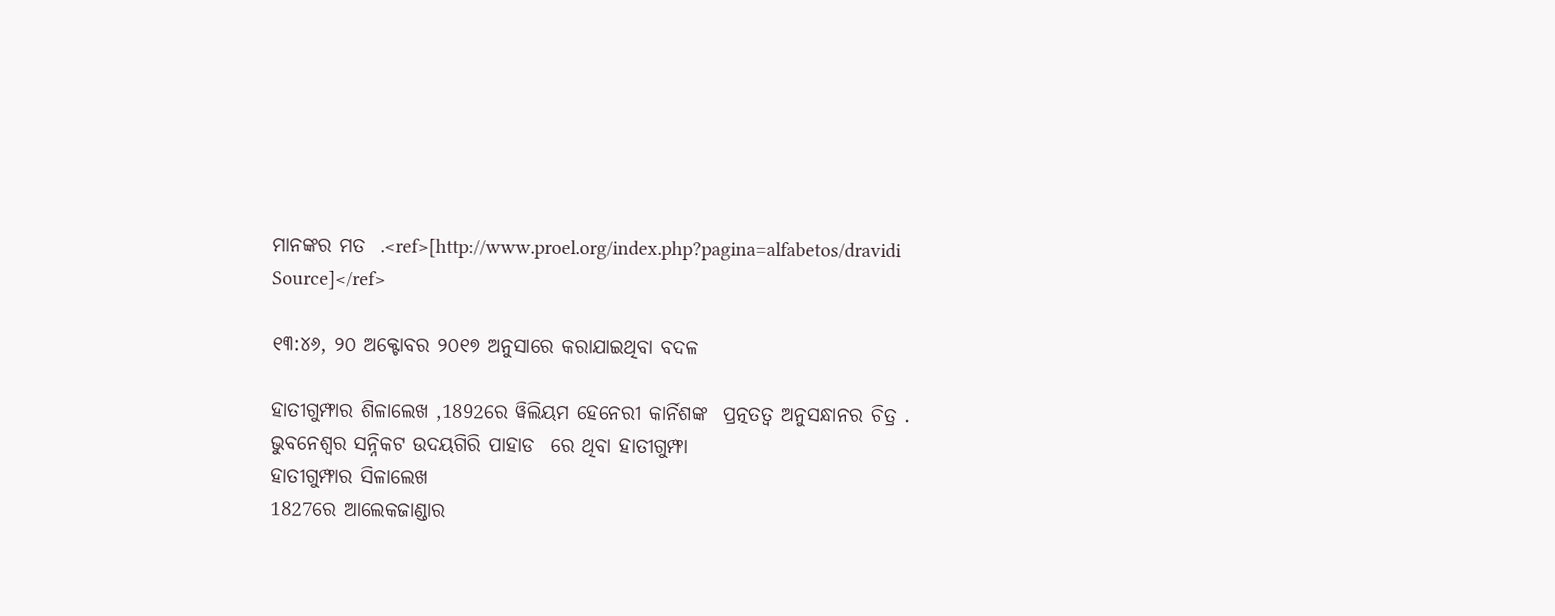ମାନଙ୍କର ମତ  .<ref>[http://www.proel.org/index.php?pagina=alfabetos/dravidi Source]</ref>

୧୩:୪୬, ୨୦ ଅକ୍ଟୋବର ୨୦୧୭ ଅନୁସାରେ କରାଯାଇଥିବା ବଦଳ

ହାତୀଗୁମ୍ଫାର ଶିଳାଲେଖ ,1892ରେ ୱିଲିୟମ ହେନେରୀ କାର୍ନିଶଙ୍କ  ପ୍ରତ୍ନତତ୍ଵ ଅନୁସନ୍ଧାନର ଚିତ୍ର .
ଭୁବନେଶ୍ବର ସନ୍ନିକଟ ଉଦୟଗିରି ପାହାଡ  ରେ ଥିବା ହାତୀଗୁମ୍ଫା
ହାତୀଗୁମ୍ଫାର ସିଳାଲେଖ
1827ରେ ଆଲେକଜାଣ୍ଡାର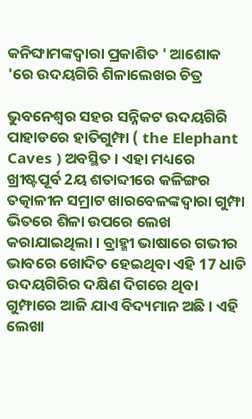କନିଙ୍ଘାମଙ୍କଦ୍ଵାରା ପ୍ରକାଶିତ ' ଆଶୋକ 'ରେ ଉଦୟଗିରି ଶିଳାଲେଖର ଚିତ୍ର

ଭୁବନେଶ୍ବର ସହର ସନ୍ନିକଟ ଉଦୟଗିରି ପାହାଡରେ ହାତିଗୁମ୍ଫା ( the Elephant Caves ) ଅବସ୍ଥିତ । ଏହା ମଧ୍ୟରେ ଖ୍ରୀଷ୍ଟପୂର୍ବ 2ୟ ଶତାବ୍ଦୀରେ କଳିଙ୍ଗର ତତ୍କାଳୀନ ସମ୍ରାଟ ଖାରବେଳଙ୍କଦ୍ଵାରା ଗୁମ୍ଫା ଭିତରେ ଶିଳା ଉପରେ ଲେଖ କରାଯାଇଥିଲା । ବ୍ରାହ୍ମୀ ଭାଷାରେ ଗଭୀର ଭାବରେ ଖୋଦିତ ହେଇଥିବା ଏହି 17 ଧାଡି ଉଦୟଗିରିର ଦକ୍ଷିଣ ଦିଗରେ ଥିବା ଗୁମ୍ଫାରେ ଆଜି ଯାଏ ବିଦ୍ୟମାନ ଅଛି । ଏହି ଲେଖା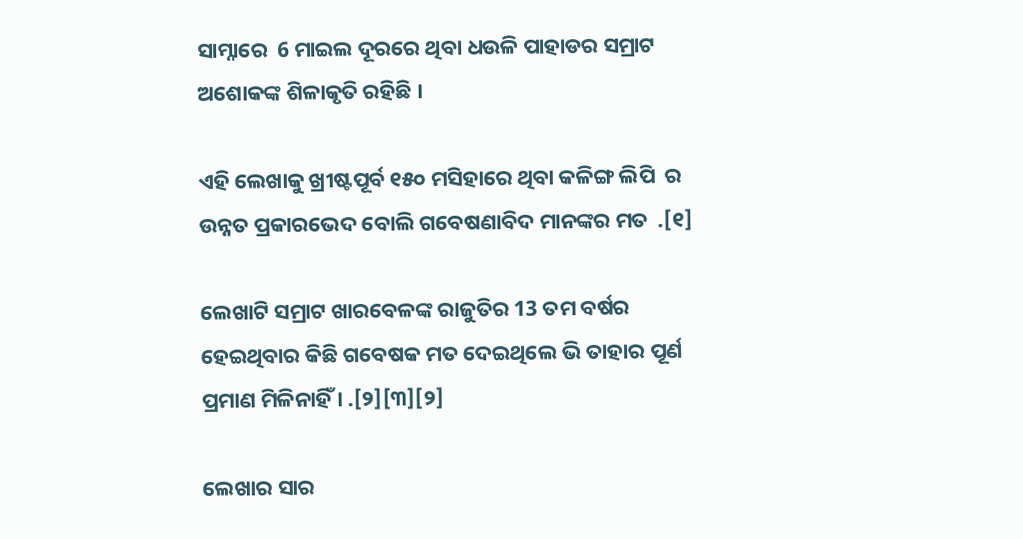ସାମ୍ନାରେ  6 ମାଇଲ ଦୂରରେ ଥିବା ଧଉଳି ପାହାଡର ସମ୍ରାଟ ଅଶୋକଙ୍କ ଶିଳାକୃତି ରହିଛି ।

ଏହି ଲେଖାକୁ ଖ୍ରୀଷ୍ଟପୂର୍ବ ୧୫୦ ମସିହାରେ ଥିବା କଳିଙ୍ଗ ଲିପି  ର ଉନ୍ନତ ପ୍ରକାରଭେଦ ବୋଲି ଗବେଷଣାବିଦ ମାନଙ୍କର ମତ  .[୧]

ଲେଖାଟି ସମ୍ରାଟ ଖାରବେଳଙ୍କ ରାଜୁତିର 13 ତମ ବର୍ଷର ହେଇଥିବାର କିଛି ଗବେଷକ ମତ ଦେଇଥିଲେ ଭି ତାହାର ପୂର୍ଣ ପ୍ରମାଣ ମିଳିନାହିଁ । .[୨][୩][୨]

ଲେଖାର ସାର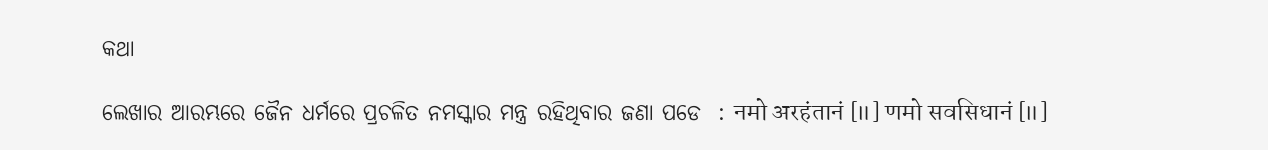କଥା

ଲେଖାର ଆରମ୍ଭରେ ଜୈନ ଧର୍ମରେ ପ୍ରଚଳିତ ନମସ୍କାର ମନ୍ତ୍ର ରହିଥିବାର ଜଣା ପଡେ  : नमो अरहंतानं [॥] णमो सवसिधानं [॥]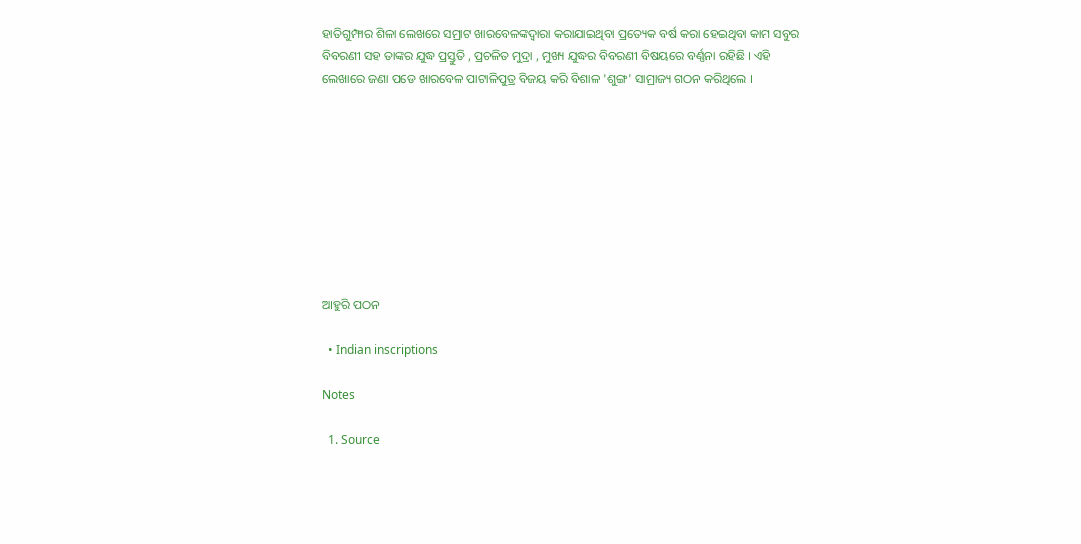ହାତିଗୁମ୍ଫାର ଶିଳା ଲେଖରେ ସମ୍ରାଟ ଖାରବେଳଙ୍କଦ୍ଵାରା କରାଯାଇଥିବା ପ୍ରତ୍ୟେକ ବର୍ଷ କରା ହେଇଥିବା କାମ ସବୁର ବିବରଣୀ ସହ ତାଙ୍କର ଯୁଦ୍ଧ ପ୍ରସ୍ତୁତି , ପ୍ରଚଳିତ ମୁଦ୍ରା , ମୁଖ୍ୟ ଯୁଦ୍ଧର ବିବରଣୀ ବିଷୟରେ ବର୍ଣ୍ଣନା ରହିଛି । ଏହି ଲେଖାରେ ଜଣା ପଡେ ଖାରବେଳ ପାଟାଳିପୁତ୍ର ବିଜୟ କରି ବିଶାଳ 'ଶୁଙ୍ଗ' ସାମ୍ରାଜ୍ୟ ଗଠନ କରିଥିଲେ ।









ଆହୁରି ପଠନ

  • Indian inscriptions

Notes

  1. Source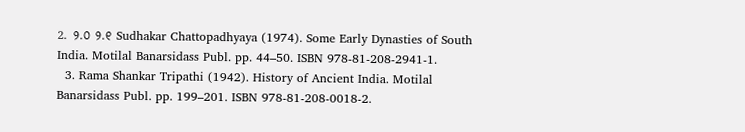2. ୨.୦ ୨.୧ Sudhakar Chattopadhyaya (1974). Some Early Dynasties of South India. Motilal Banarsidass Publ. pp. 44–50. ISBN 978-81-208-2941-1.
  3. Rama Shankar Tripathi (1942). History of Ancient India. Motilal Banarsidass Publ. pp. 199–201. ISBN 978-81-208-0018-2.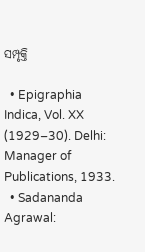ସମ୍ପୃକ୍ତି

  • Epigraphia Indica, Vol. XX (1929–30). Delhi: Manager of Publications, 1933.
  • Sadananda Agrawal: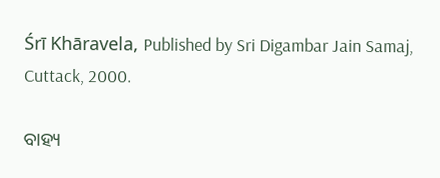Śrī Khāravela, Published by Sri Digambar Jain Samaj, Cuttack, 2000.

ବାହ୍ୟ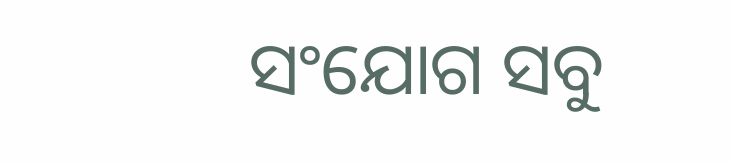ସଂଯୋଗ ସବୁ